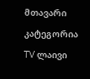მთავარი
კატეგორია
TV ლაივი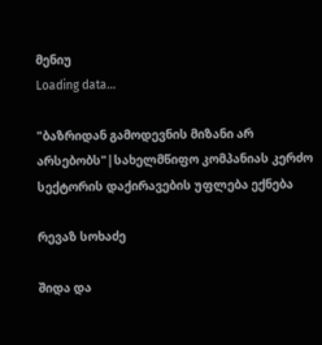მენიუ
Loading data...

"ბაზრიდან გამოდევნის მიზანი არ არსებობს"|სახელმწიფო კომპანიას კერძო სექტორის დაქირავების უფლება ექნება

რევაზ სოხაძე

შიდა და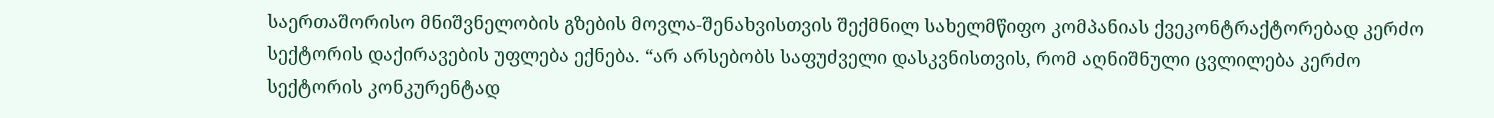საერთაშორისო მნიშვნელობის გზების მოვლა-შენახვისთვის შექმნილ სახელმწიფო კომპანიას ქვეკონტრაქტორებად კერძო სექტორის დაქირავების უფლება ექნება. “არ არსებობს საფუძველი დასკვნისთვის, რომ აღნიშნული ცვლილება კერძო სექტორის კონკურენტად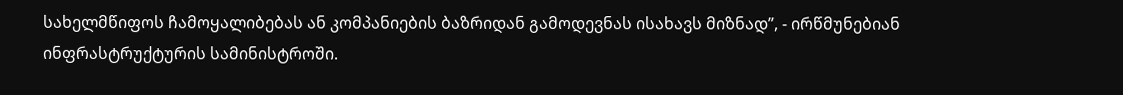სახელმწიფოს ჩამოყალიბებას ან კომპანიების ბაზრიდან გამოდევნას ისახავს მიზნად”, - ირწმუნებიან ინფრასტრუქტურის სამინისტროში.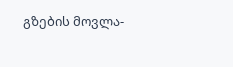გზების მოვლა-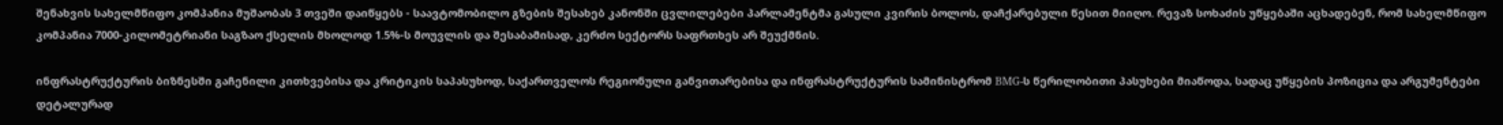შენახვის სახელმწიფო კომპანია მუშაობას 3 თვეში დაიწყებს - საავტომობილო გზების შესახებ კანონში ცვლილებები პარლამენტმა გასული კვირის ბოლოს, დაჩქარებული წესით მიიღო. რევაზ სოხაძის უწყებაში აცხადებენ, რომ სახელმწიფო კომპანია 7000-კილომეტრიანი საგზაო ქსელის მხოლოდ 1.5%-ს მოუვლის და შესაბამისად, კერძო სექტორს საფრთხეს არ შეუქმნის.

ინფრასტრუქტურის ბიზნესში გაჩენილი კითხვებისა და კრიტიკის საპასუხოდ, საქართველოს რეგიონული განვითარებისა და ინფრასტრუქტურის სამინისტრომ BMG-ს წერილობითი პასუხები მიაწოდა, სადაც უწყების პოზიცია და არგუმენტები დეტალურად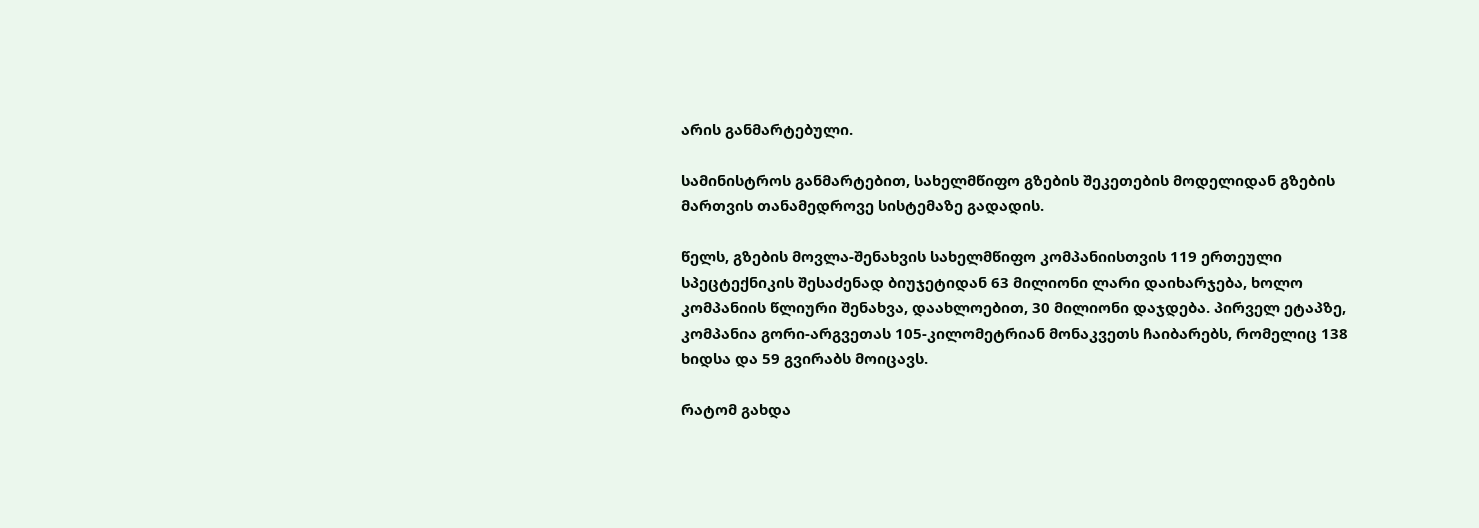არის განმარტებული.

სამინისტროს განმარტებით, სახელმწიფო გზების შეკეთების მოდელიდან გზების მართვის თანამედროვე სისტემაზე გადადის.

წელს, გზების მოვლა-შენახვის სახელმწიფო კომპანიისთვის 119 ერთეული სპეცტექნიკის შესაძენად ბიუჯეტიდან 63 მილიონი ლარი დაიხარჯება, ხოლო კომპანიის წლიური შენახვა, დაახლოებით, 30 მილიონი დაჯდება. პირველ ეტაპზე, კომპანია გორი-არგვეთას 105-კილომეტრიან მონაკვეთს ჩაიბარებს, რომელიც 138 ხიდსა და 59 გვირაბს მოიცავს.

რატომ გახდა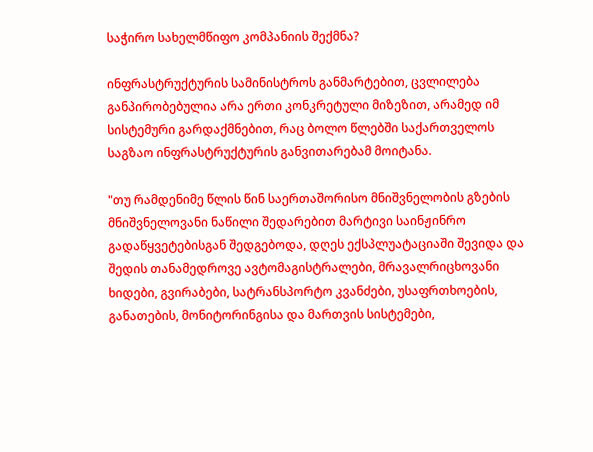საჭირო სახელმწიფო კომპანიის შექმნა?

ინფრასტრუქტურის სამინისტროს განმარტებით, ცვლილება განპირობებულია არა ერთი კონკრეტული მიზეზით, არამედ იმ სისტემური გარდაქმნებით, რაც ბოლო წლებში საქართველოს საგზაო ინფრასტრუქტურის განვითარებამ მოიტანა.

"თუ რამდენიმე წლის წინ საერთაშორისო მნიშვნელობის გზების მნიშვნელოვანი ნაწილი შედარებით მარტივი საინჟინრო გადაწყვეტებისგან შედგებოდა, დღეს ექსპლუატაციაში შევიდა და შედის თანამედროვე ავტომაგისტრალები, მრავალრიცხოვანი ხიდები, გვირაბები, სატრანსპორტო კვანძები, უსაფრთხოების, განათების, მონიტორინგისა და მართვის სისტემები,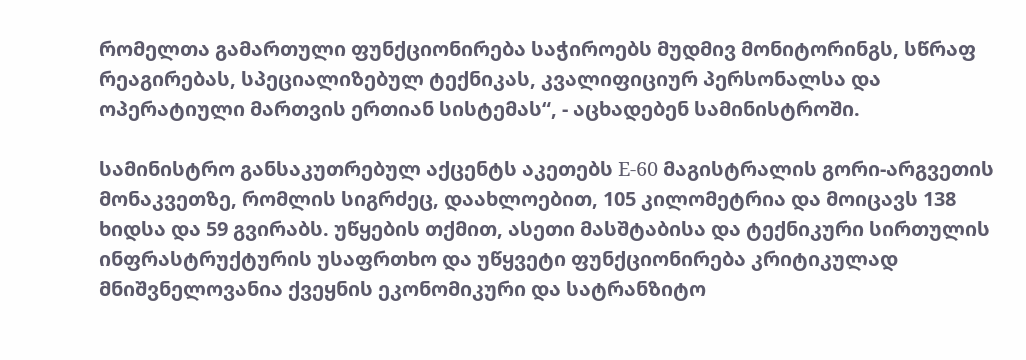რომელთა გამართული ფუნქციონირება საჭიროებს მუდმივ მონიტორინგს, სწრაფ რეაგირებას, სპეციალიზებულ ტექნიკას, კვალიფიციურ პერსონალსა და ოპერატიული მართვის ერთიან სისტემას“, - აცხადებენ სამინისტროში.

სამინისტრო განსაკუთრებულ აქცენტს აკეთებს E-60 მაგისტრალის გორი-არგვეთის მონაკვეთზე, რომლის სიგრძეც, დაახლოებით, 105 კილომეტრია და მოიცავს 138 ხიდსა და 59 გვირაბს. უწყების თქმით, ასეთი მასშტაბისა და ტექნიკური სირთულის ინფრასტრუქტურის უსაფრთხო და უწყვეტი ფუნქციონირება კრიტიკულად მნიშვნელოვანია ქვეყნის ეკონომიკური და სატრანზიტო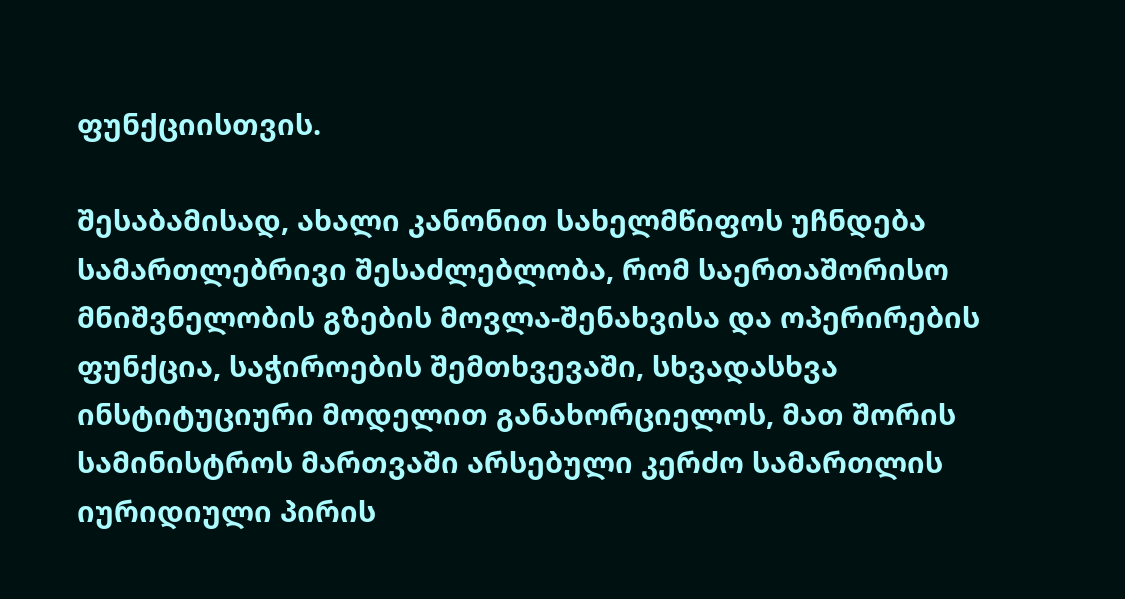ფუნქციისთვის.

შესაბამისად, ახალი კანონით სახელმწიფოს უჩნდება სამართლებრივი შესაძლებლობა, რომ საერთაშორისო მნიშვნელობის გზების მოვლა-შენახვისა და ოპერირების ფუნქცია, საჭიროების შემთხვევაში, სხვადასხვა ინსტიტუციური მოდელით განახორციელოს, მათ შორის სამინისტროს მართვაში არსებული კერძო სამართლის იურიდიული პირის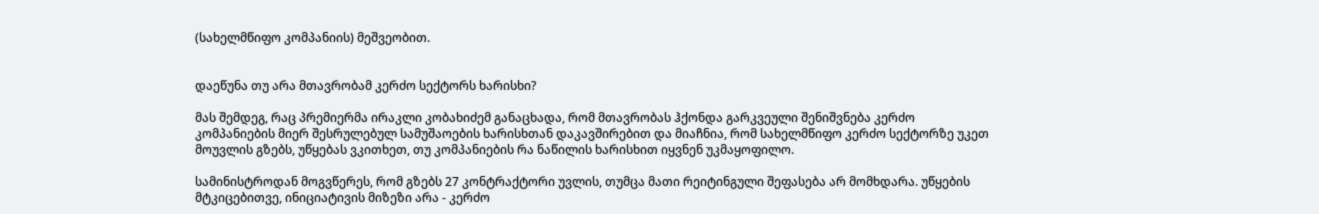(სახელმწიფო კომპანიის) მეშვეობით.


დაეწუნა თუ არა მთავრობამ კერძო სექტორს ხარისხი?

მას შემდეგ, რაც პრემიერმა ირაკლი კობახიძემ განაცხადა, რომ მთავრობას ჰქონდა გარკვეული შენიშვნება კერძო კომპანიების მიერ შესრულებულ სამუშაოების ხარისხთან დაკავშირებით და მიაჩნია, რომ სახელმწიფო კერძო სექტორზე უკეთ მოუვლის გზებს, უწყებას ვკითხეთ, თუ კომპანიების რა ნაწილის ხარისხით იყვნენ უკმაყოფილო.

სამინისტროდან მოგვწერეს, რომ გზებს 27 კონტრაქტორი უვლის, თუმცა მათი რეიტინგული შეფასება არ მომხდარა. უწყების მტკიცებითვე, ინიციატივის მიზეზი არა - კერძო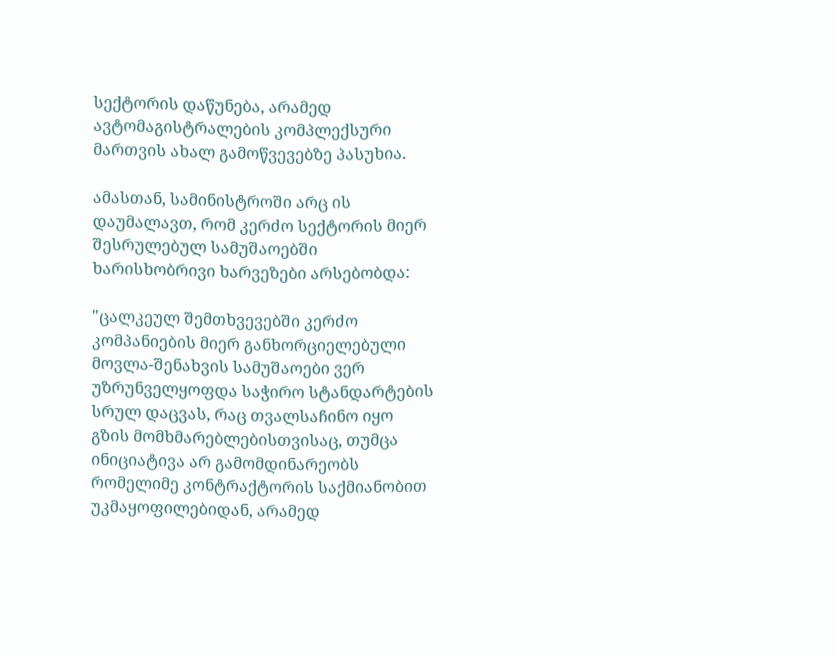სექტორის დაწუნება, არამედ ავტომაგისტრალების კომპლექსური მართვის ახალ გამოწვევებზე პასუხია.

ამასთან, სამინისტროში არც ის დაუმალავთ, რომ კერძო სექტორის მიერ შესრულებულ სამუშაოებში ხარისხობრივი ხარვეზები არსებობდა:

"ცალკეულ შემთხვევებში კერძო კომპანიების მიერ განხორციელებული მოვლა-შენახვის სამუშაოები ვერ უზრუნველყოფდა საჭირო სტანდარტების სრულ დაცვას, რაც თვალსაჩინო იყო გზის მომხმარებლებისთვისაც, თუმცა ინიციატივა არ გამომდინარეობს რომელიმე კონტრაქტორის საქმიანობით უკმაყოფილებიდან, არამედ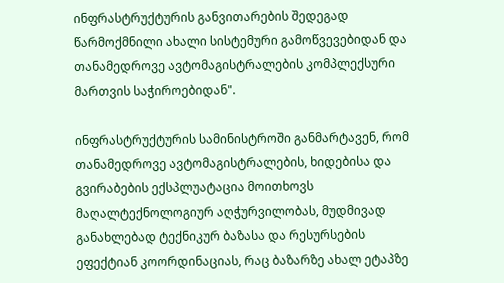ინფრასტრუქტურის განვითარების შედეგად წარმოქმნილი ახალი სისტემური გამოწვევებიდან და თანამედროვე ავტომაგისტრალების კომპლექსური მართვის საჭიროებიდან".

ინფრასტრუქტურის სამინისტროში განმარტავენ, რომ თანამედროვე ავტომაგისტრალების, ხიდებისა და გვირაბების ექსპლუატაცია მოითხოვს მაღალტექნოლოგიურ აღჭურვილობას, მუდმივად განახლებად ტექნიკურ ბაზასა და რესურსების ეფექტიან კოორდინაციას, რაც ბაზარზე ახალ ეტაპზე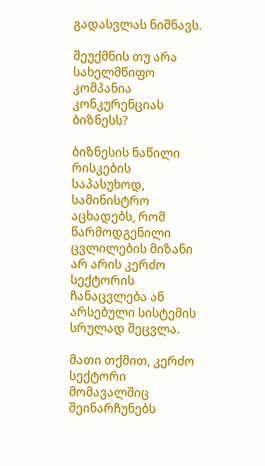გადასვლას ნიშნავს.

შეუქმნის თუ არა სახელმწიფო კომპანია კონკურენციას ბიზნესს?

ბიზნესის ნაწილი რისკების საპასუხოდ, სამინისტრო აცხადებს, რომ წარმოდგენილი ცვლილების მიზანი არ არის კერძო სექტორის ჩანაცვლება ან არსებული სისტემის სრულად შეცვლა.

მათი თქმით, კერძო სექტორი მომავალშიც შეინარჩუნებს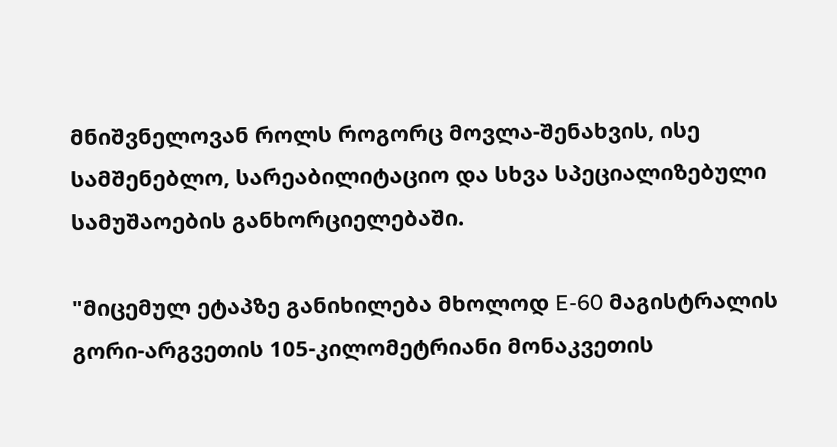მნიშვნელოვან როლს როგორც მოვლა-შენახვის, ისე სამშენებლო, სარეაბილიტაციო და სხვა სპეციალიზებული სამუშაოების განხორციელებაში.

"მიცემულ ეტაპზე განიხილება მხოლოდ E-60 მაგისტრალის გორი-არგვეთის 105-კილომეტრიანი მონაკვეთის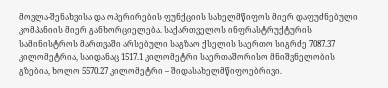მოვლა-შენახვისა და ოპერირების ფუნქციის სახელმწიფოს მიერ დაფუძნებული კომპანიის მიერ განხორციელება. საქართველოს ინფრასტრუქტურის სამინისტროს მართვაში არსებული საგზაო ქსელის საერთო სიგრძე 7087.37 კილომეტრია, საიდანაც 1517.1 კილომეტრი საერთაშორისო მნიშვნელობის გზებია, ხოლო 5570.27 კილომეტრი – შიდასახელმწიფოებრივი.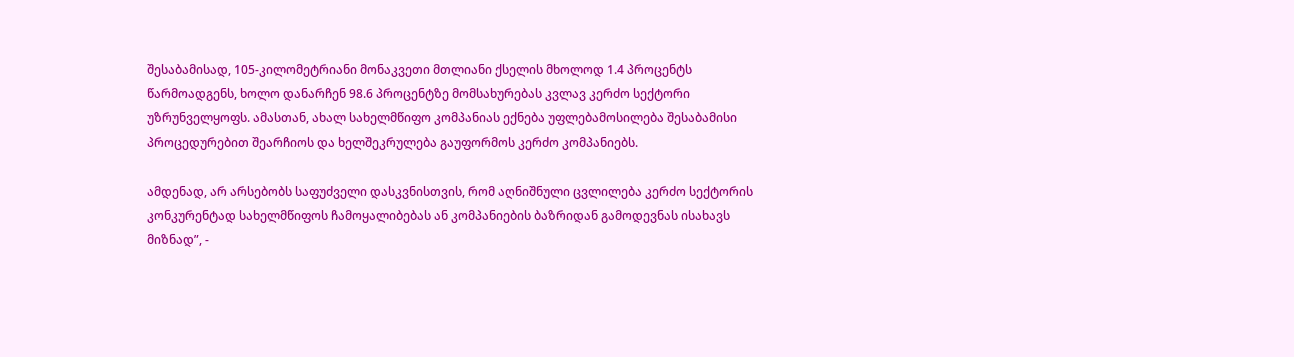შესაბამისად, 105-კილომეტრიანი მონაკვეთი მთლიანი ქსელის მხოლოდ 1.4 პროცენტს წარმოადგენს, ხოლო დანარჩენ 98.6 პროცენტზე მომსახურებას კვლავ კერძო სექტორი უზრუნველყოფს. ამასთან, ახალ სახელმწიფო კომპანიას ექნება უფლებამოსილება შესაბამისი პროცედურებით შეარჩიოს და ხელშეკრულება გაუფორმოს კერძო კომპანიებს.

ამდენად, არ არსებობს საფუძველი დასკვნისთვის, რომ აღნიშნული ცვლილება კერძო სექტორის კონკურენტად სახელმწიფოს ჩამოყალიბებას ან კომპანიების ბაზრიდან გამოდევნას ისახავს მიზნად”, -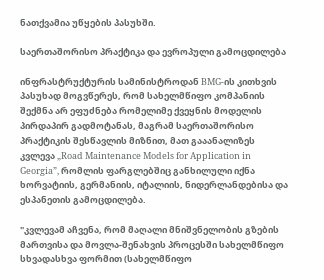ნათქვამია უწყების პასუხში.

საერთაშორისო პრაქტიკა და ევროპული გამოცდილება

ინფრასტრუქტურის სამინისტროდან BMG-ის კითხვის პასუხად მოგვწერეს, რომ სახელმწიფო კომპანიის შექმნა არ ეფუძნება რომელიმე ქვეყნის მოდელის პირდაპირ გადმოტანას, მაგრამ საერთაშორისო პრაქტიკის შესწავლის მიზნით, მათ გააანალიზეს კვლევა „Road Maintenance Models for Application in Georgia”, რომლის ფარგლებშიც განხილული იქნა ხორვატიის, გერმანიის, იტალიის, ნიდერლანდებისა და ესპანეთის გამოცდილება.

"კვლევამ აჩვენა, რომ მაღალი მნიშვნელობის გზების მართვისა და მოვლა-შენახვის პროცესში სახელმწიფო სხვადასხვა ფორმით (სახელმწიფო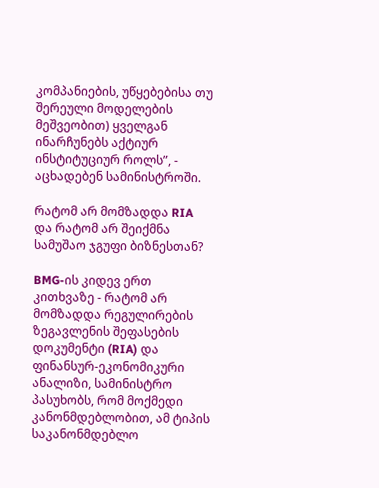კომპანიების, უწყებებისა თუ შერეული მოდელების მეშვეობით) ყველგან ინარჩუნებს აქტიურ ინსტიტუციურ როლს”, - აცხადებენ სამინისტროში.

რატომ არ მომზადდა RIA და რატომ არ შეიქმნა სამუშაო ჯგუფი ბიზნესთან?

BMG-ის კიდევ ერთ კითხვაზე - რატომ არ მომზადდა რეგულირების ზეგავლენის შეფასების დოკუმენტი (RIA) და ფინანსურ-ეკონომიკური ანალიზი, სამინისტრო პასუხობს, რომ მოქმედი კანონმდებლობით, ამ ტიპის საკანონმდებლო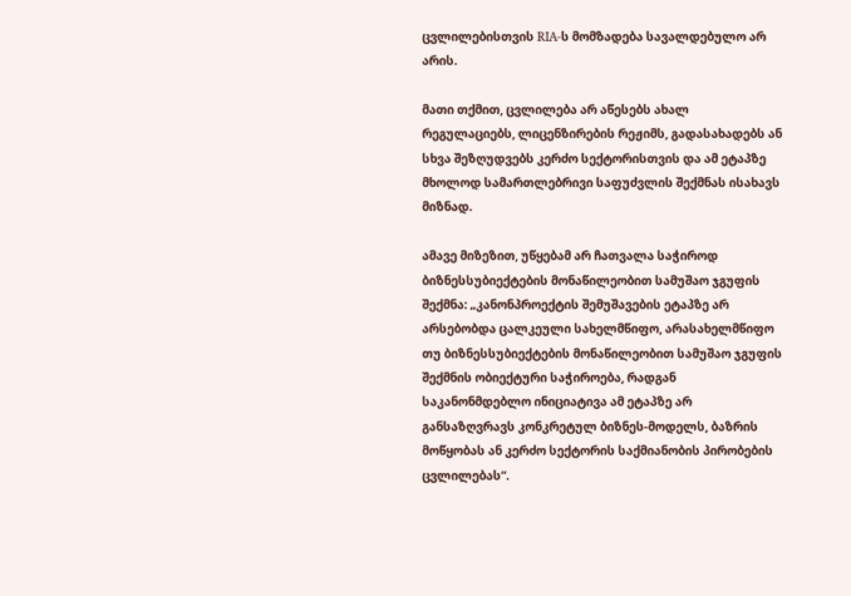ცვლილებისთვის RIA-ს მომზადება სავალდებულო არ არის.

მათი თქმით, ცვლილება არ აწესებს ახალ რეგულაციებს, ლიცენზირების რეჟიმს, გადასახადებს ან სხვა შეზღუდვებს კერძო სექტორისთვის და ამ ეტაპზე მხოლოდ სამართლებრივი საფუძვლის შექმნას ისახავს მიზნად.

ამავე მიზეზით, უწყებამ არ ჩათვალა საჭიროდ ბიზნესსუბიექტების მონაწილეობით სამუშაო ჯგუფის შექმნა: „კანონპროექტის შემუშავების ეტაპზე არ არსებობდა ცალკეული სახელმწიფო, არასახელმწიფო თუ ბიზნესსუბიექტების მონაწილეობით სამუშაო ჯგუფის შექმნის ობიექტური საჭიროება, რადგან საკანონმდებლო ინიციატივა ამ ეტაპზე არ განსაზღვრავს კონკრეტულ ბიზნეს-მოდელს, ბაზრის მოწყობას ან კერძო სექტორის საქმიანობის პირობების ცვლილებას“.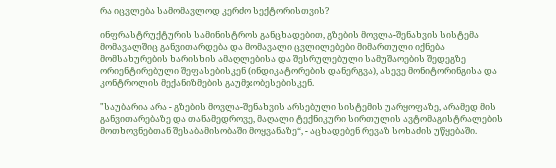რა იცვლება სამომავლოდ კერძო სექტორისთვის?

ინფრასტრუქტურის სამინისტროს განცხადებით, გზების მოვლა-შენახვის სისტემა მომავალშიც განვითარდება და მომავალი ცვლილებები მიმართული იქნება მომსახურების ხარისხის ამაღლებისა და შესრულებული სამუშაოების შედეგზე ორიენტირებული შეფასებისკენ (ინდიკატორების დანერგვა), ასევე მონიტორინგისა და კონტროლის მექანიზმების გაუმჯობესებისკენ.

"საუბარია არა - გზების მოვლა-შენახვის არსებული სისტემის უარყოფაზე, არამედ მის განვითარებაზე და თანამედროვე, მაღალი ტექნიკური სირთულის ავტომაგისტრალების მოთხოვნებთან შესაბამისობაში მოყვანაზე“, - აცხადებენ რევაზ სოხაძის უწყებაში.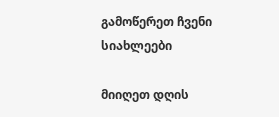გამოწერეთ ჩვენი სიახლეები

მიიღეთ დღის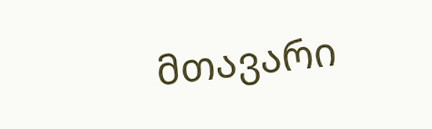მთავარი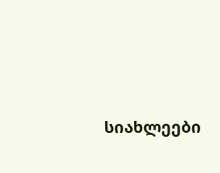სიახლეები